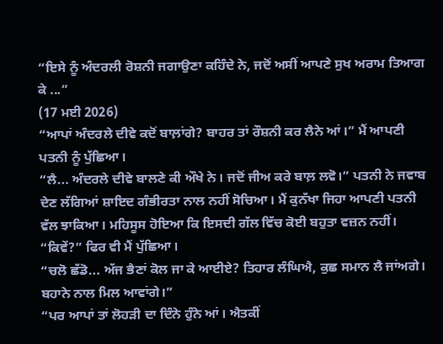“ਇਸੇ ਨੂੰ ਅੰਦਰਲੀ ਰੋਸ਼ਨੀ ਜਗਾਉਣਾ ਕਹਿੰਦੇ ਨੇ, ਜਦੋਂ ਅਸੀਂ ਆਪਣੇ ਸੁਖ ਅਰਾਮ ਤਿਆਗ ਕੇ ...”
(17 ਮਈ 2026)
“ਆਪਾਂ ਅੰਦਰਲੇ ਦੀਵੇ ਕਦੋਂ ਬਾਲ਼ਾਂਗੇ? ਬਾਹਰ ਤਾਂ ਰੌਸ਼ਨੀ ਕਰ ਲੈਨੇ ਆਂ।” ਮੈਂ ਆਪਣੀ ਪਤਨੀ ਨੂੰ ਪੁੱਛਿਆ।
“ਲੈ... ਅੰਦਰਲੇ ਦੀਵੇ ਬਾਲਣੇ ਕੀ ਔਖੇ ਨੇ। ਜਦੋਂ ਜੀਅ ਕਰੇ ਬਾਲ਼ ਲਵੋ।” ਪਤਨੀ ਨੇ ਜਵਾਬ ਦੇਣ ਲੱਗਿਆਂ ਸ਼ਾਇਦ ਗੰਭੀਰਤਾ ਨਾਲ ਨਹੀਂ ਸੋਚਿਆ। ਮੈਂ ਕੁਨੱਖਾ ਜਿਹਾ ਆਪਣੀ ਪਤਨੀ ਵੱਲ ਝਾਕਿਆ। ਮਹਿਸੂਸ ਹੋਇਆ ਕਿ ਇਸਦੀ ਗੱਲ ਵਿੱਚ ਕੋਈ ਬਹੁਤਾ ਵਜ਼ਨ ਨਹੀਂ।
“ਕਿਵੇਂ?” ਫਿਰ ਵੀ ਮੈਂ ਪੁੱਛਿਆ।
“ਚਲੋ ਛੱਡੋ... ਅੱਜ ਭੈਣਾਂ ਕੋਲ ਜਾ ਕੇ ਆਈਏ? ਤਿਹਾਰ ਲੰਘਿਐ, ਕੁਛ ਸਮਾਨ ਲੈ ਜਾਂਅਗੇ। ਬਹਾਨੇ ਨਾਲ ਮਿਲ ਆਵਾਂਗੇ।”
“ਪਰ ਆਪਾਂ ਤਾਂ ਲੋਹੜੀ ਦਾ ਦਿੰਨੇ ਹੁੰਨੇ ਆਂ। ਐਤਕੀਂ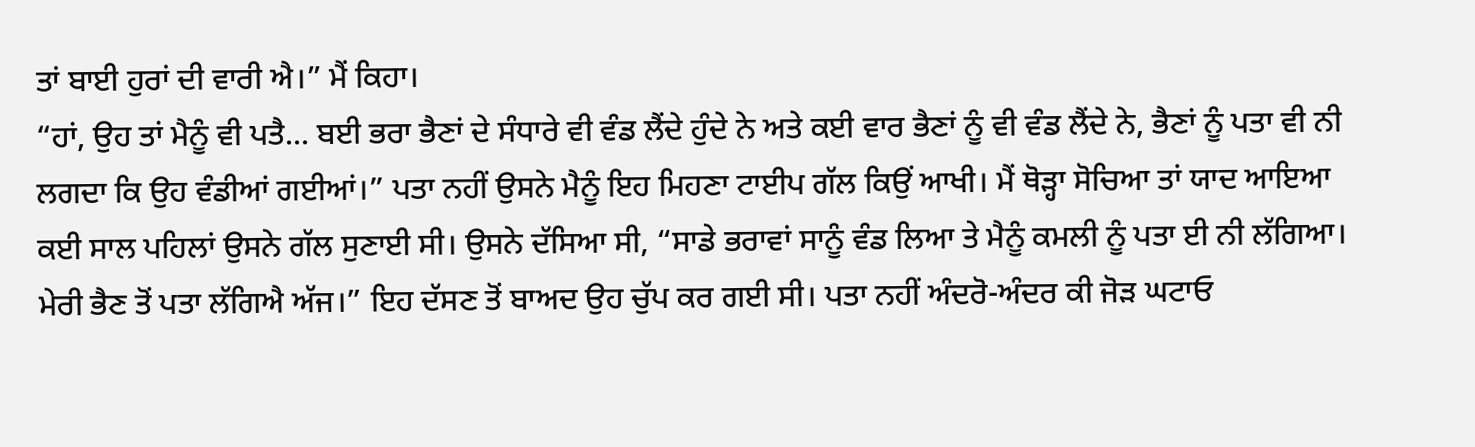ਤਾਂ ਬਾਈ ਹੁਰਾਂ ਦੀ ਵਾਰੀ ਐ।” ਮੈਂ ਕਿਹਾ।
“ਹਾਂ, ਉਹ ਤਾਂ ਮੈਨੂੰ ਵੀ ਪਤੈ... ਬਈ ਭਰਾ ਭੈਣਾਂ ਦੇ ਸੰਧਾਰੇ ਵੀ ਵੰਡ ਲੈਂਦੇ ਹੁੰਦੇ ਨੇ ਅਤੇ ਕਈ ਵਾਰ ਭੈਣਾਂ ਨੂੰ ਵੀ ਵੰਡ ਲੈਂਦੇ ਨੇ, ਭੈਣਾਂ ਨੂੰ ਪਤਾ ਵੀ ਨੀ ਲਗਦਾ ਕਿ ਉਹ ਵੰਡੀਆਂ ਗਈਆਂ।” ਪਤਾ ਨਹੀਂ ਉਸਨੇ ਮੈਨੂੰ ਇਹ ਮਿਹਣਾ ਟਾਈਪ ਗੱਲ ਕਿਉਂ ਆਖੀ। ਮੈਂ ਥੋੜ੍ਹਾ ਸੋਚਿਆ ਤਾਂ ਯਾਦ ਆਇਆ ਕਈ ਸਾਲ ਪਹਿਲਾਂ ਉਸਨੇ ਗੱਲ ਸੁਣਾਈ ਸੀ। ਉਸਨੇ ਦੱਸਿਆ ਸੀ, “ਸਾਡੇ ਭਰਾਵਾਂ ਸਾਨੂੰ ਵੰਡ ਲਿਆ ਤੇ ਮੈਨੂੰ ਕਮਲੀ ਨੂੰ ਪਤਾ ਈ ਨੀ ਲੱਗਿਆ। ਮੇਰੀ ਭੈਣ ਤੋਂ ਪਤਾ ਲੱਗਿਐ ਅੱਜ।” ਇਹ ਦੱਸਣ ਤੋਂ ਬਾਅਦ ਉਹ ਚੁੱਪ ਕਰ ਗਈ ਸੀ। ਪਤਾ ਨਹੀਂ ਅੰਦਰੋ-ਅੰਦਰ ਕੀ ਜੋੜ ਘਟਾਓ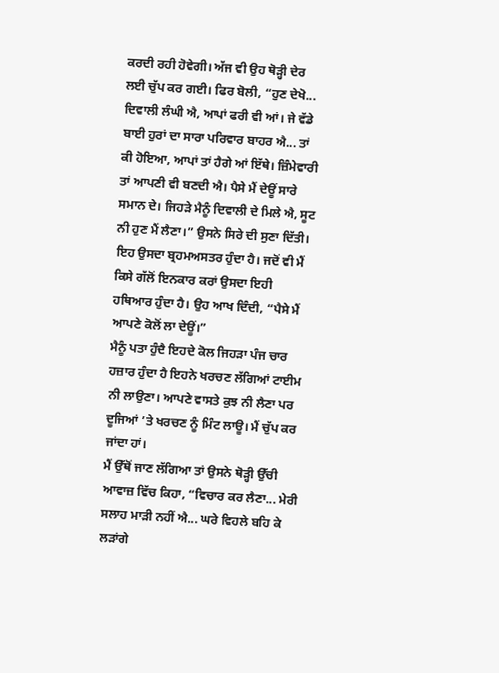ਕਰਦੀ ਰਹੀ ਹੋਵੇਗੀ। ਅੱਜ ਵੀ ਉਹ ਥੋੜ੍ਹੀ ਦੇਰ ਲਈ ਚੁੱਪ ਕਰ ਗਈ। ਫਿਰ ਬੋਲੀ, “ਹੁਣ ਦੇਖੋ... ਦਿਵਾਲੀ ਲੰਘੀ ਐ, ਆਪਾਂ ਫਰੀ ਵੀ ਆਂ। ਜੇ ਵੱਡੇ ਬਾਈ ਹੁਰਾਂ ਦਾ ਸਾਰਾ ਪਰਿਵਾਰ ਬਾਹਰ ਐ... ਤਾਂ ਕੀ ਹੋਇਆ, ਆਪਾਂ ਤਾਂ ਹੈਗੇ ਆਂ ਇੱਥੇ। ਜ਼ਿੰਮੇਵਾਰੀ ਤਾਂ ਆਪਣੀ ਵੀ ਬਣਦੀ ਐ। ਪੈਸੇ ਮੈਂ ਦੇਊਂ ਸਾਰੇ ਸਮਾਨ ਦੇ। ਜਿਹੜੇ ਮੈਨੂੰ ਦਿਵਾਲੀ ਦੇ ਮਿਲੇ ਐ, ਸੂਟ ਨੀ ਹੁਣ ਮੈਂ ਲੈਣਾ।” ਉਸਨੇ ਸਿਰੇ ਦੀ ਸੁਣਾ ਦਿੱਤੀ। ਇਹ ਉਸਦਾ ਬ੍ਰਹਮਅਸਤਰ ਹੁੰਦਾ ਹੈ। ਜਦੋਂ ਵੀ ਮੈਂ ਕਿਸੇ ਗੱਲੋਂ ਇਨਕਾਰ ਕਰਾਂ ਉਸਦਾ ਇਹੀ ਹਥਿਆਰ ਹੁੰਦਾ ਹੈ। ਉਹ ਆਖ ਦਿੰਦੀ, “ਪੈਸੇ ਮੈਂ ਆਪਣੇ ਕੋਲੋਂ ਲਾ ਦੇਊਂ।”
ਮੈਨੂੰ ਪਤਾ ਹੁੰਦੈ ਇਹਦੇ ਕੋਲ ਜਿਹੜਾ ਪੰਜ ਚਾਰ ਹਜ਼ਾਰ ਹੁੰਦਾ ਹੈ ਇਹਨੇ ਖਰਚਣ ਲੱਗਿਆਂ ਟਾਈਮ ਨੀ ਲਾਉਣਾ। ਆਪਣੇ ਵਾਸਤੇ ਕੁਝ ਨੀ ਲੈਣਾ ਪਰ ਦੂਜਿਆਂ ’ਤੇ ਖਰਚਣ ਨੂੰ ਮਿੰਟ ਲਾਊ। ਮੈਂ ਚੁੱਪ ਕਰ ਜਾਂਦਾ ਹਾਂ।
ਮੈਂ ਉੱਥੋਂ ਜਾਣ ਲੱਗਿਆ ਤਾਂ ਉਸਨੇ ਥੋੜ੍ਹੀ ਉੱਚੀ ਆਵਾਜ਼ ਵਿੱਚ ਕਿਹਾ, “ਵਿਚਾਰ ਕਰ ਲੈਣਾ... ਮੇਰੀ ਸਲਾਹ ਮਾੜੀ ਨਹੀਂ ਐ... ਘਰੇ ਵਿਹਲੇ ਬਹਿ ਕੇ ਲੜਾਂਗੇ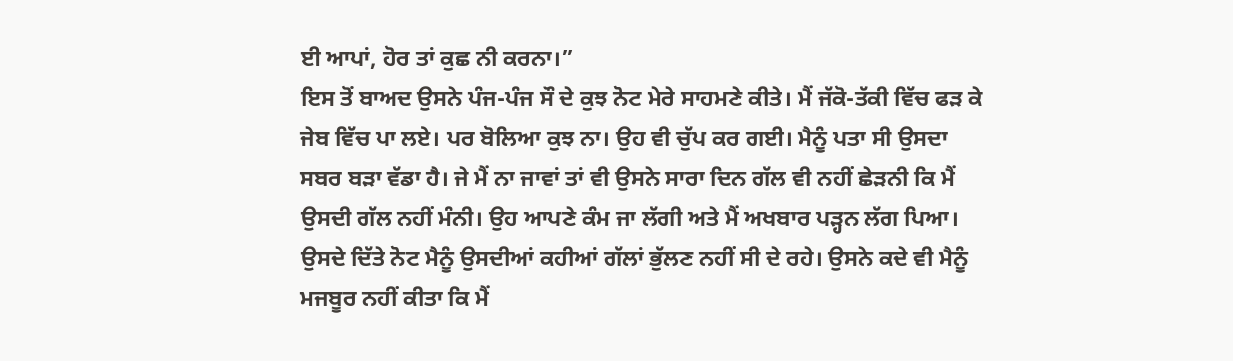ਈ ਆਪਾਂ, ਹੋਰ ਤਾਂ ਕੁਛ ਨੀ ਕਰਨਾ।”
ਇਸ ਤੋਂ ਬਾਅਦ ਉਸਨੇ ਪੰਜ-ਪੰਜ ਸੌ ਦੇ ਕੁਝ ਨੋਟ ਮੇਰੇ ਸਾਹਮਣੇ ਕੀਤੇ। ਮੈਂ ਜੱਕੋ-ਤੱਕੀ ਵਿੱਚ ਫੜ ਕੇ ਜੇਬ ਵਿੱਚ ਪਾ ਲਏ। ਪਰ ਬੋਲਿਆ ਕੁਝ ਨਾ। ਉਹ ਵੀ ਚੁੱਪ ਕਰ ਗਈ। ਮੈਨੂੰ ਪਤਾ ਸੀ ਉਸਦਾ ਸਬਰ ਬੜਾ ਵੱਡਾ ਹੈ। ਜੇ ਮੈਂ ਨਾ ਜਾਵਾਂ ਤਾਂ ਵੀ ਉਸਨੇ ਸਾਰਾ ਦਿਨ ਗੱਲ ਵੀ ਨਹੀਂ ਛੇੜਨੀ ਕਿ ਮੈਂ ਉਸਦੀ ਗੱਲ ਨਹੀਂ ਮੰਨੀ। ਉਹ ਆਪਣੇ ਕੰਮ ਜਾ ਲੱਗੀ ਅਤੇ ਮੈਂ ਅਖਬਾਰ ਪੜ੍ਹਨ ਲੱਗ ਪਿਆ। ਉਸਦੇ ਦਿੱਤੇ ਨੋਟ ਮੈਨੂੰ ਉਸਦੀਆਂ ਕਹੀਆਂ ਗੱਲਾਂ ਭੁੱਲਣ ਨਹੀਂ ਸੀ ਦੇ ਰਹੇ। ਉਸਨੇ ਕਦੇ ਵੀ ਮੈਨੂੰ ਮਜਬੂਰ ਨਹੀਂ ਕੀਤਾ ਕਿ ਮੈਂ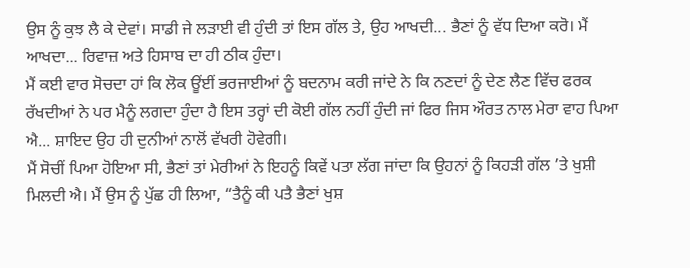ਉਸ ਨੂੰ ਕੁਝ ਲੈ ਕੇ ਦੇਵਾਂ। ਸਾਡੀ ਜੇ ਲੜਾਈ ਵੀ ਹੁੰਦੀ ਤਾਂ ਇਸ ਗੱਲ ਤੇ, ਉਹ ਆਖਦੀ... ਭੈਣਾਂ ਨੂੰ ਵੱਧ ਦਿਆ ਕਰੋ। ਮੈਂ ਆਖਦਾ... ਰਿਵਾਜ਼ ਅਤੇ ਹਿਸਾਬ ਦਾ ਹੀ ਠੀਕ ਹੁੰਦਾ।
ਮੈਂ ਕਈ ਵਾਰ ਸੋਚਦਾ ਹਾਂ ਕਿ ਲੋਕ ਊਂਈਂ ਭਰਜਾਈਆਂ ਨੂੰ ਬਦਨਾਮ ਕਰੀ ਜਾਂਦੇ ਨੇ ਕਿ ਨਣਦਾਂ ਨੂੰ ਦੇਣ ਲੈਣ ਵਿੱਚ ਫਰਕ ਰੱਖਦੀਆਂ ਨੇ ਪਰ ਮੈਨੂੰ ਲਗਦਾ ਹੁੰਦਾ ਹੈ ਇਸ ਤਰ੍ਹਾਂ ਦੀ ਕੋਈ ਗੱਲ ਨਹੀਂ ਹੁੰਦੀ ਜਾਂ ਫਿਰ ਜਿਸ ਔਰਤ ਨਾਲ ਮੇਰਾ ਵਾਹ ਪਿਆ ਐ... ਸ਼ਾਇਦ ਉਹ ਹੀ ਦੁਨੀਆਂ ਨਾਲੋਂ ਵੱਖਰੀ ਹੋਵੇਗੀ।
ਮੈਂ ਸੋਚੀਂ ਪਿਆ ਹੋਇਆ ਸੀ, ਭੈਣਾਂ ਤਾਂ ਮੇਰੀਆਂ ਨੇ ਇਹਨੂੰ ਕਿਵੇਂ ਪਤਾ ਲੱਗ ਜਾਂਦਾ ਕਿ ਉਹਨਾਂ ਨੂੰ ਕਿਹੜੀ ਗੱਲ ’ਤੇ ਖੁਸ਼ੀ ਮਿਲਦੀ ਐ। ਮੈਂ ਉਸ ਨੂੰ ਪੁੱਛ ਹੀ ਲਿਆ, “ਤੈਨੂੰ ਕੀ ਪਤੈ ਭੈਣਾਂ ਖੁਸ਼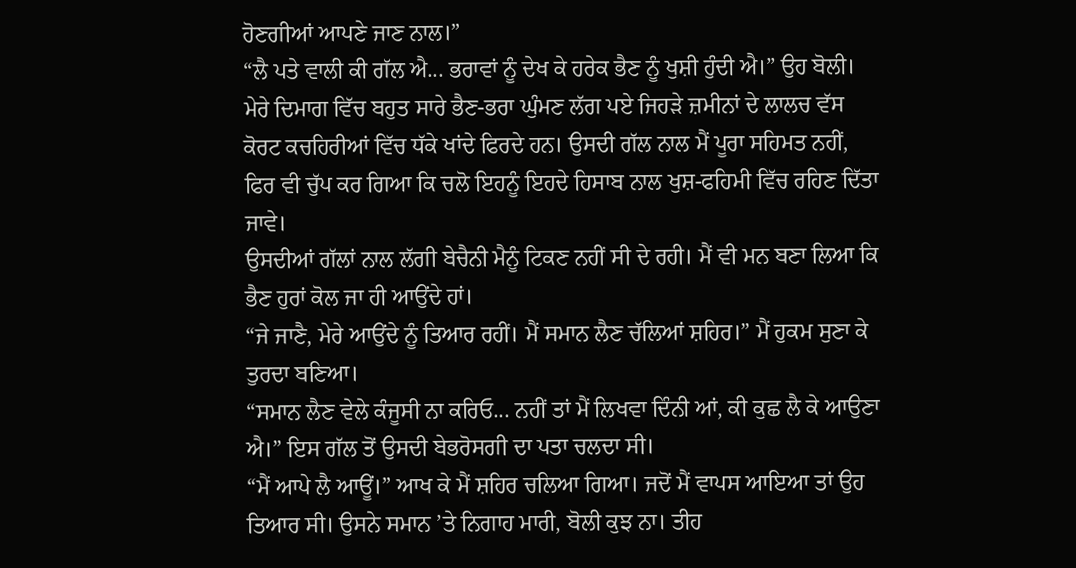ਹੋਣਗੀਆਂ ਆਪਣੇ ਜਾਣ ਨਾਲ।”
“ਲੈ ਪਤੇ ਵਾਲੀ ਕੀ ਗੱਲ ਐ... ਭਰਾਵਾਂ ਨੂੰ ਦੇਖ ਕੇ ਹਰੇਕ ਭੈਣ ਨੂੰ ਖੁਸ਼ੀ ਹੁੰਦੀ ਐ।” ਉਹ ਬੋਲੀ। ਮੇਰੇ ਦਿਮਾਗ ਵਿੱਚ ਬਹੁਤ ਸਾਰੇ ਭੈਣ-ਭਰਾ ਘੁੰਮਣ ਲੱਗ ਪਏ ਜਿਹੜੇ ਜ਼ਮੀਨਾਂ ਦੇ ਲਾਲਚ ਵੱਸ ਕੋਰਟ ਕਚਹਿਰੀਆਂ ਵਿੱਚ ਧੱਕੇ ਖਾਂਦੇ ਫਿਰਦੇ ਹਨ। ਉਸਦੀ ਗੱਲ ਨਾਲ ਮੈਂ ਪੂਰਾ ਸਹਿਮਤ ਨਹੀਂ, ਫਿਰ ਵੀ ਚੁੱਪ ਕਰ ਗਿਆ ਕਿ ਚਲੋ ਇਹਨੂੰ ਇਹਦੇ ਹਿਸਾਬ ਨਾਲ ਖੁਸ਼-ਫਹਿਮੀ ਵਿੱਚ ਰਹਿਣ ਦਿੱਤਾ ਜਾਵੇ।
ਉਸਦੀਆਂ ਗੱਲਾਂ ਨਾਲ ਲੱਗੀ ਬੇਚੈਨੀ ਮੈਨੂੰ ਟਿਕਣ ਨਹੀਂ ਸੀ ਦੇ ਰਹੀ। ਮੈਂ ਵੀ ਮਨ ਬਣਾ ਲਿਆ ਕਿ ਭੈਣ ਹੁਰਾਂ ਕੋਲ ਜਾ ਹੀ ਆਉਂਦੇ ਹਾਂ।
“ਜੇ ਜਾਣੈ, ਮੇਰੇ ਆਉਂਦੇ ਨੂੰ ਤਿਆਰ ਰਹੀਂ। ਮੈਂ ਸਮਾਨ ਲੈਣ ਚੱਲਿਆਂ ਸ਼ਹਿਰ।” ਮੈਂ ਹੁਕਮ ਸੁਣਾ ਕੇ ਤੁਰਦਾ ਬਣਿਆ।
“ਸਮਾਨ ਲੈਣ ਵੇਲੇ ਕੰਜੂਸੀ ਨਾ ਕਰਿਓ... ਨਹੀਂ ਤਾਂ ਮੈਂ ਲਿਖਵਾ ਦਿੰਨੀ ਆਂ, ਕੀ ਕੁਛ ਲੈ ਕੇ ਆਉਣਾ ਐ।” ਇਸ ਗੱਲ ਤੋਂ ਉਸਦੀ ਬੇਭਰੋਸਗੀ ਦਾ ਪਤਾ ਚਲਦਾ ਸੀ।
“ਮੈਂ ਆਪੇ ਲੈ ਆਊਂ।” ਆਖ ਕੇ ਮੈਂ ਸ਼ਹਿਰ ਚਲਿਆ ਗਿਆ। ਜਦੋਂ ਮੈਂ ਵਾਪਸ ਆਇਆ ਤਾਂ ਉਹ ਤਿਆਰ ਸੀ। ਉਸਨੇ ਸਮਾਨ ’ਤੇ ਨਿਗਾਹ ਮਾਰੀ, ਬੋਲੀ ਕੁਝ ਨਾ। ਤੀਹ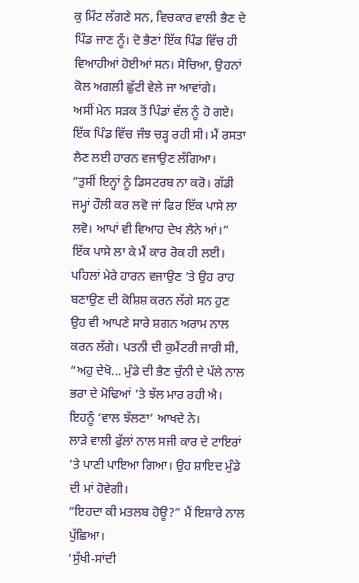ਕੁ ਮਿੰਟ ਲੱਗਣੇ ਸਨ, ਵਿਚਕਾਰ ਵਾਲੀ ਭੈਣ ਦੇ ਪਿੰਡ ਜਾਣ ਨੂੰ। ਦੋ ਭੈਣਾਂ ਇੱਕ ਪਿੰਡ ਵਿੱਚ ਹੀ ਵਿਆਹੀਆਂ ਹੋਈਆਂ ਸਨ। ਸੋਚਿਆ, ਉਹਨਾਂ ਕੋਲ ਅਗਲੀ ਛੁੱਟੀ ਵੇਲੇ ਜਾ ਆਵਾਂਗੇ।
ਅਸੀਂ ਮੇਨ ਸੜਕ ਤੋਂ ਪਿੰਡਾਂ ਵੱਲ ਨੂੰ ਹੋ ਗਏ। ਇੱਕ ਪਿੰਡ ਵਿੱਚ ਜੰਝ ਚੜ੍ਹ ਰਹੀ ਸੀ। ਮੈਂ ਰਸਤਾ ਲੈਣ ਲਈ ਹਾਰਨ ਵਜਾਉਣ ਲੱਗਿਆ।
“ਤੁਸੀਂ ਇਨ੍ਹਾਂ ਨੂੰ ਡਿਸਟਰਬ ਨਾ ਕਰੋ। ਗੱਡੀ ਜਮ੍ਹਾਂ ਹੌਲੀ ਕਰ ਲਵੋ ਜਾਂ ਫਿਰ ਇੱਕ ਪਾਸੇ ਲਾ ਲਵੋ। ਆਪਾਂ ਵੀ ਵਿਆਹ ਦੇਖ ਲੈਨੇ ਆਂ।”
ਇੱਕ ਪਾਸੇ ਲਾ ਕੇ ਮੈਂ ਕਾਰ ਰੋਕ ਹੀ ਲਈ। ਪਹਿਲਾਂ ਮੇਰੇ ਹਾਰਨ ਵਜਾਉਣ ’ਤੇ ਉਹ ਰਾਹ ਬਣਾਉਣ ਦੀ ਕੋਸ਼ਿਸ਼ ਕਰਨ ਲੱਗੇ ਸਨ ਹੁਣ ਉਹ ਵੀ ਆਪਣੇ ਸਾਰੇ ਸ਼ਗਨ ਅਰਾਮ ਨਾਲ ਕਰਨ ਲੱਗੇ। ਪਤਨੀ ਦੀ ਕੁਮੈਂਟਰੀ ਜਾਰੀ ਸੀ, “ਅਹੁ ਦੇਖੋ... ਮੁੰਡੇ ਦੀ ਭੈਣ ਚੁੰਨੀ ਦੇ ਪੱਲੇ ਨਾਲ ਭਰਾ ਦੇ ਮੋਢਿਆਂ ’ਤੇ ਝੱਲ ਮਾਰ ਰਹੀ ਐ। ਇਹਨੂੰ ‘ਵਾਲ ਝੱਲਣਾ’ ਆਖਦੇ ਨੇ।
ਲਾੜੇ ਵਾਲੀ ਫੁੱਲਾਂ ਨਾਲ ਸਜੀ ਕਾਰ ਦੇ ਟਾਇਰਾਂ ’ਤੇ ਪਾਣੀ ਪਾਇਆ ਗਿਆ। ਉਹ ਸ਼ਾਇਦ ਮੁੰਡੇ ਦੀ ਮਾਂ ਹੋਵੇਗੀ।
“ਇਹਦਾ ਕੀ ਮਤਲਬ ਹੋਊ?” ਮੈਂ ਇਸ਼ਾਰੇ ਨਾਲ ਪੁੱਛਿਆ।
‘ਸੁੱਖੀ-ਸਾਂਦੀ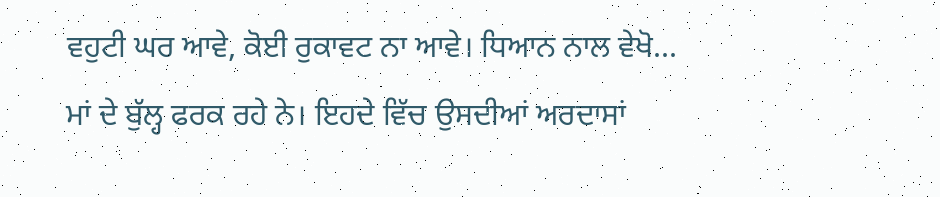ਵਹੁਟੀ ਘਰ ਆਵੇ, ਕੋਈ ਰੁਕਾਵਟ ਨਾ ਆਵੇ। ਧਿਆਨ ਨਾਲ ਵੇਖੋ... ਮਾਂ ਦੇ ਬੁੱਲ੍ਹ ਫਰਕ ਰਹੇ ਨੇ। ਇਹਦੇ ਵਿੱਚ ਉਸਦੀਆਂ ਅਰਦਾਸਾਂ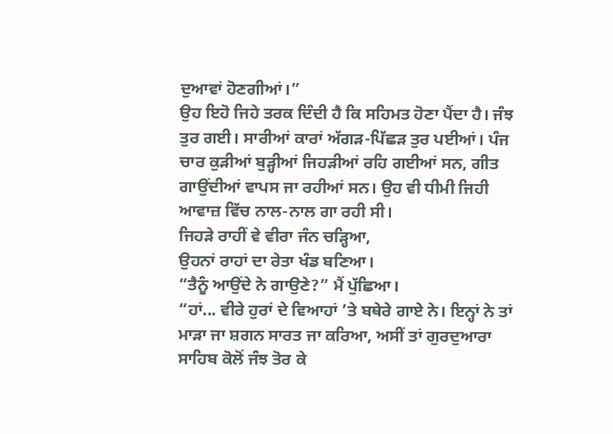ਦੁਆਵਾਂ ਹੋਣਗੀਆਂ।”
ਉਹ ਇਹੋ ਜਿਹੇ ਤਰਕ ਦਿੰਦੀ ਹੈ ਕਿ ਸਹਿਮਤ ਹੋਣਾ ਪੈਂਦਾ ਹੈ। ਜੰਝ ਤੁਰ ਗਈ। ਸਾਰੀਆਂ ਕਾਰਾਂ ਅੱਗੜ-ਪਿੱਛੜ ਤੁਰ ਪਈਆਂ। ਪੰਜ ਚਾਰ ਕੁੜੀਆਂ ਬੁੜ੍ਹੀਆਂ ਜਿਹੜੀਆਂ ਰਹਿ ਗਈਆਂ ਸਨ, ਗੀਤ ਗਾਉਂਦੀਆਂ ਵਾਪਸ ਜਾ ਰਹੀਆਂ ਸਨ। ਉਹ ਵੀ ਧੀਮੀ ਜਿਹੀ ਆਵਾਜ਼ ਵਿੱਚ ਨਾਲ-ਨਾਲ ਗਾ ਰਹੀ ਸੀ।
ਜਿਹੜੇ ਰਾਹੀਂ ਵੇ ਵੀਰਾ ਜੰਨ ਚੜ੍ਹਿਆ,
ਉਹਨਾਂ ਰਾਹਾਂ ਦਾ ਰੇਤਾ ਖੰਡ ਬਣਿਆ।
“ਤੈਨੂੰ ਆਉਂਦੇ ਨੇ ਗਾਉਣੇ?” ਮੈਂ ਪੁੱਛਿਆ।
“ਹਾਂ... ਵੀਰੇ ਹੁਰਾਂ ਦੇ ਵਿਆਹਾਂ ’ਤੇ ਬਥੇਰੇ ਗਾਏ ਨੇ। ਇਨ੍ਹਾਂ ਨੇ ਤਾਂ ਮਾੜਾ ਜਾ ਸ਼ਗਨ ਸਾਰਤ ਜਾ ਕਰਿਆ, ਅਸੀਂ ਤਾਂ ਗੁਰਦੁਆਰਾ ਸਾਹਿਬ ਕੋਲੋਂ ਜੰਝ ਤੋਰ ਕੇ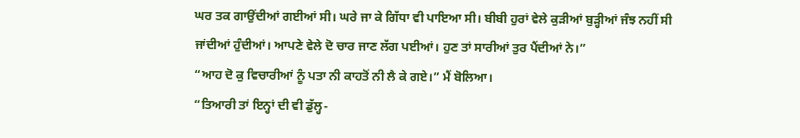ਘਰ ਤਕ ਗਾਉਂਦੀਆਂ ਗਈਆਂ ਸੀ। ਘਰੇ ਜਾ ਕੇ ਗਿੱਧਾ ਵੀ ਪਾਇਆ ਸੀ। ਬੀਬੀ ਹੁਰਾਂ ਵੇਲੇ ਕੁੜੀਆਂ ਬੁੜ੍ਹੀਆਂ ਜੰਝ ਨਹੀਂ ਸੀ ਜਾਂਦੀਆਂ ਹੁੰਦੀਆਂ। ਆਪਣੇ ਵੇਲੇ ਦੋ ਚਾਰ ਜਾਣ ਲੱਗ ਪਈਆਂ। ਹੁਣ ਤਾਂ ਸਾਰੀਆਂ ਤੁਰ ਪੈਂਦੀਆਂ ਨੇ।”
“ਆਹ ਦੋ ਕੁ ਵਿਚਾਰੀਆਂ ਨੂੰ ਪਤਾ ਨੀ ਕਾਹਤੋਂ ਨੀ ਲੈ ਕੇ ਗਏ।” ਮੈਂ ਬੋਲਿਆ।
“ਤਿਆਰੀ ਤਾਂ ਇਨ੍ਹਾਂ ਦੀ ਵੀ ਡੁੱਲ੍ਹ-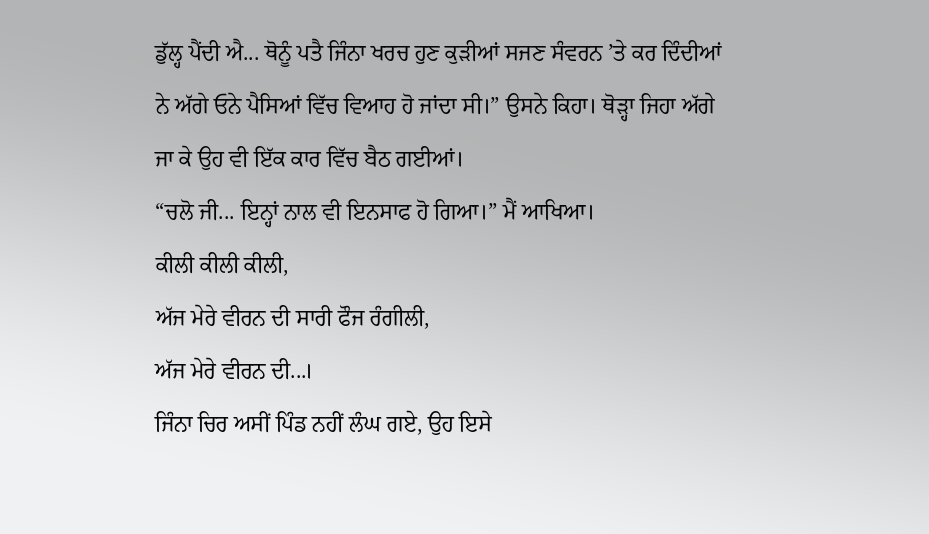ਡੁੱਲ੍ਹ ਪੈਂਦੀ ਐ... ਥੋਨੂੰ ਪਤੈ ਜਿੰਨਾ ਖਰਚ ਹੁਣ ਕੁੜੀਆਂ ਸਜਣ ਸੰਵਰਨ ’ਤੇ ਕਰ ਦਿੰਦੀਆਂ ਨੇ ਅੱਗੇ ਓਨੇ ਪੈਸਿਆਂ ਵਿੱਚ ਵਿਆਹ ਹੋ ਜਾਂਦਾ ਸੀ।” ਉਸਨੇ ਕਿਹਾ। ਥੋੜ੍ਹਾ ਜਿਹਾ ਅੱਗੇ ਜਾ ਕੇ ਉਹ ਵੀ ਇੱਕ ਕਾਰ ਵਿੱਚ ਬੈਠ ਗਈਆਂ।
“ਚਲੋ ਜੀ... ਇਨ੍ਹਾਂ ਨਾਲ ਵੀ ਇਨਸਾਫ ਹੋ ਗਿਆ।” ਮੈਂ ਆਖਿਆ।
ਕੀਲੀ ਕੀਲੀ ਕੀਲੀ,
ਅੱਜ ਮੇਰੇ ਵੀਰਨ ਦੀ ਸਾਰੀ ਫੌਜ ਰੰਗੀਲੀ,
ਅੱਜ ਮੇਰੇ ਵੀਰਨ ਦੀ...।
ਜਿੰਨਾ ਚਿਰ ਅਸੀਂ ਪਿੰਡ ਨਹੀਂ ਲੰਘ ਗਏ, ਉਹ ਇਸੇ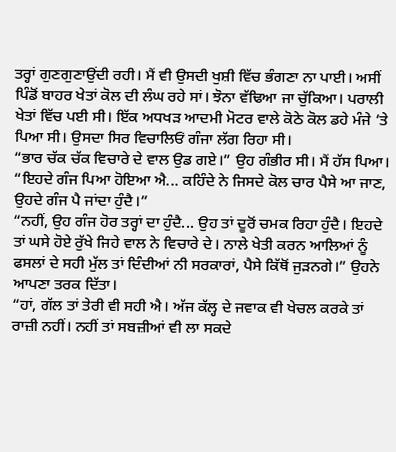ਤਰ੍ਹਾਂ ਗੁਣਗੁਣਾਉਂਦੀ ਰਹੀ। ਮੈਂ ਵੀ ਉਸਦੀ ਖੁਸ਼ੀ ਵਿੱਚ ਭੰਗਣਾ ਨਾ ਪਾਈ। ਅਸੀਂ ਪਿੰਡੋਂ ਬਾਹਰ ਖੇਤਾਂ ਕੋਲ ਦੀ ਲੰਘ ਰਹੇ ਸਾਂ। ਝੋਨਾ ਵੱਢਿਆ ਜਾ ਚੁੱਕਿਆ। ਪਰਾਲੀ ਖੇਤਾਂ ਵਿੱਚ ਪਈ ਸੀ। ਇੱਕ ਅਧਖੜ ਆਦਮੀ ਮੋਟਰ ਵਾਲੇ ਕੋਠੇ ਕੋਲ ਡਹੇ ਮੰਜੇ ’ਤੇ ਪਿਆ ਸੀ। ਉਸਦਾ ਸਿਰ ਵਿਚਾਲਿਓਂ ਗੰਜਾ ਲੱਗ ਰਿਹਾ ਸੀ।
“ਭਾਰ ਚੱਕ ਚੱਕ ਵਿਚਾਰੇ ਦੇ ਵਾਲ ਉਡ ਗਏ।” ਉਹ ਗੰਭੀਰ ਸੀ। ਮੈਂ ਹੱਸ ਪਿਆ।
“ਇਹਦੇ ਗੰਜ ਪਿਆ ਹੋਇਆ ਐ... ਕਹਿੰਦੇ ਨੇ ਜਿਸਦੇ ਕੋਲ ਚਾਰ ਪੈਸੇ ਆ ਜਾਣ, ਉਹਦੇ ਗੰਜ ਪੈ ਜਾਂਦਾ ਹੁੰਦੈ।”
“ਨਹੀਂ, ਉਹ ਗੰਜ ਹੋਰ ਤਰ੍ਹਾਂ ਦਾ ਹੁੰਦੈ... ਉਹ ਤਾਂ ਦੂਰੋਂ ਚਮਕ ਰਿਹਾ ਹੁੰਦੈ। ਇਹਦੇ ਤਾਂ ਘਸੇ ਹੋਏ ਰੁੱਖੇ ਜਿਹੇ ਵਾਲ ਨੇ ਵਿਚਾਰੇ ਦੇ। ਨਾਲੇ ਖੇਤੀ ਕਰਨ ਆਲਿਆਂ ਨੂੰ ਫਸਲਾਂ ਦੇ ਸਹੀ ਮੁੱਲ ਤਾਂ ਦਿੰਦੀਆਂ ਨੀ ਸਰਕਾਰਾਂ, ਪੈਸੇ ਕਿੱਥੋਂ ਜੁੜਨਗੇ।” ਉਹਨੇ ਆਪਣਾ ਤਰਕ ਦਿੱਤਾ।
“ਹਾਂ, ਗੱਲ ਤਾਂ ਤੇਰੀ ਵੀ ਸਹੀ ਐ। ਅੱਜ ਕੱਲ੍ਹ ਦੇ ਜਵਾਕ ਵੀ ਖੇਚਲ ਕਰਕੇ ਤਾਂ ਰਾਜ਼ੀ ਨਹੀਂ। ਨਹੀਂ ਤਾਂ ਸਬਜ਼ੀਆਂ ਵੀ ਲਾ ਸਕਦੇ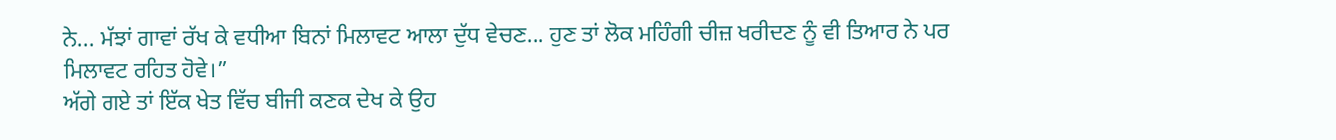ਨੇ... ਮੱਝਾਂ ਗਾਵਾਂ ਰੱਖ ਕੇ ਵਧੀਆ ਬਿਨਾਂ ਮਿਲਾਵਟ ਆਲਾ ਦੁੱਧ ਵੇਚਣ... ਹੁਣ ਤਾਂ ਲੋਕ ਮਹਿੰਗੀ ਚੀਜ਼ ਖਰੀਦਣ ਨੂੰ ਵੀ ਤਿਆਰ ਨੇ ਪਰ ਮਿਲਾਵਟ ਰਹਿਤ ਹੋਵੇ।”
ਅੱਗੇ ਗਏ ਤਾਂ ਇੱਕ ਖੇਤ ਵਿੱਚ ਬੀਜੀ ਕਣਕ ਦੇਖ ਕੇ ਉਹ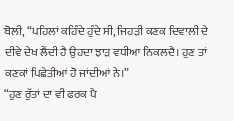ਬੋਲੀ, “ਪਹਿਲਾਂ ਕਹਿੰਦੇ ਹੁੰਦੇ ਸੀ, ਜਿਹੜੀ ਕਣਕ ਦਿਵਾਲੀ ਦੇ ਦੀਵੇ ਦੇਖ ਲੈਂਦੀ ਹੈ ਉਹਦਾ ਝਾੜ ਵਧੀਆ ਨਿਕਲਦੈ। ਹੁਣ ਤਾਂ ਕਣਕਾਂ ਪਿਛੇਤੀਆਂ ਹੋ ਜਾਂਦੀਆਂ ਨੇ।”
“ਹੁਣ ਰੁੱਤਾਂ ਦਾ ਵੀ ਫਰਕ ਪੈ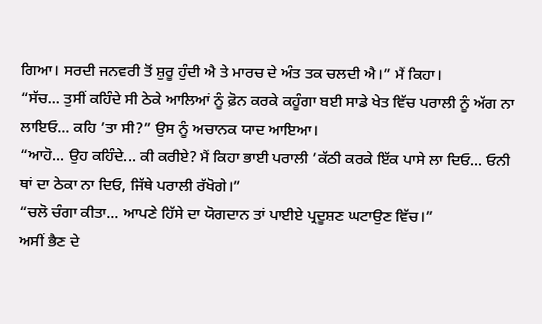ਗਿਆ। ਸਰਦੀ ਜਨਵਰੀ ਤੋਂ ਸ਼ੁਰੂ ਹੁੰਦੀ ਐ ਤੇ ਮਾਰਚ ਦੇ ਅੰਤ ਤਕ ਚਲਦੀ ਐ।” ਮੈਂ ਕਿਹਾ।
“ਸੱਚ... ਤੁਸੀਂ ਕਹਿੰਦੇ ਸੀ ਠੇਕੇ ਆਲਿਆਂ ਨੂੰ ਫ਼ੋਨ ਕਰਕੇ ਕਹੂੰਗਾ ਬਈ ਸਾਡੇ ਖੇਤ ਵਿੱਚ ਪਰਾਲੀ ਨੂੰ ਅੱਗ ਨਾ ਲਾਇਓ... ਕਹਿ ’ਤਾ ਸੀ?” ਉਸ ਨੂੰ ਅਚਾਨਕ ਯਾਦ ਆਇਆ।
“ਆਹੋ... ਉਹ ਕਹਿੰਦੇ... ਕੀ ਕਰੀਏ? ਮੈਂ ਕਿਹਾ ਭਾਈ ਪਰਾਲੀ ’ਕੱਠੀ ਕਰਕੇ ਇੱਕ ਪਾਸੇ ਲਾ ਦਿਓ... ਓਨੀ ਥਾਂ ਦਾ ਠੇਕਾ ਨਾ ਦਿਓ, ਜਿੱਥੇ ਪਰਾਲੀ ਰੱਖੋਗੇ।”
“ਚਲੋ ਚੰਗਾ ਕੀਤਾ... ਆਪਣੇ ਹਿੱਸੇ ਦਾ ਯੋਗਦਾਨ ਤਾਂ ਪਾਈਏ ਪ੍ਰਦੂਸ਼ਣ ਘਟਾਉਣ ਵਿੱਚ।”
ਅਸੀਂ ਭੈਣ ਦੇ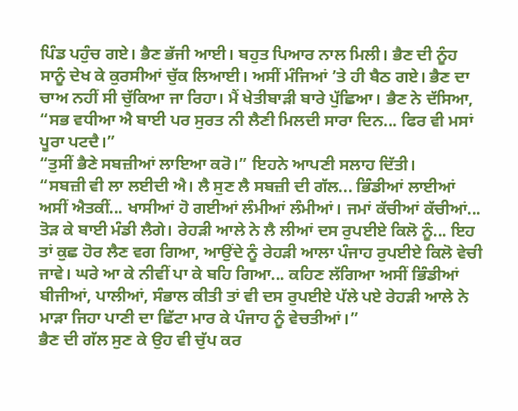ਪਿੰਡ ਪਹੁੰਚ ਗਏ। ਭੈਣ ਭੱਜੀ ਆਈ। ਬਹੁਤ ਪਿਆਰ ਨਾਲ ਮਿਲੀ। ਭੈਣ ਦੀ ਨੂੰਹ ਸਾਨੂੰ ਦੇਖ ਕੇ ਕੁਰਸੀਆਂ ਚੁੱਕ ਲਿਆਈ। ਅਸੀਂ ਮੰਜਿਆਂ ’ਤੇ ਹੀ ਬੈਠ ਗਏ। ਭੈਣ ਦਾ ਚਾਅ ਨਹੀਂ ਸੀ ਚੁੱਕਿਆ ਜਾ ਰਿਹਾ। ਮੈਂ ਖੇਤੀਬਾੜੀ ਬਾਰੇ ਪੁੱਛਿਆ। ਭੈਣ ਨੇ ਦੱਸਿਆ, “ਸਭ ਵਧੀਆ ਐ ਬਾਈ ਪਰ ਸੁਰਤ ਨੀ ਲੈਣੀ ਮਿਲਦੀ ਸਾਰਾ ਦਿਨ... ਫਿਰ ਵੀ ਮਸਾਂ ਪੂਰਾ ਪਟਦੈ।”
“ਤੁਸੀਂ ਭੈਣੇ ਸਬਜ਼ੀਆਂ ਲਾਇਆ ਕਰੋ।” ਇਹਨੇ ਆਪਣੀ ਸਲਾਹ ਦਿੱਤੀ।
“ਸਬਜ਼ੀ ਵੀ ਲਾ ਲਈਦੀ ਐ। ਲੈ ਸੁਣ ਲੈ ਸਬਜ਼ੀ ਦੀ ਗੱਲ... ਭਿੰਡੀਆਂ ਲਾਈਆਂ ਅਸੀਂ ਐਤਕੀਂ... ਖਾਸੀਆਂ ਹੋ ਗਈਆਂ ਲੰਮੀਆਂ ਲੰਮੀਆਂ। ਜਮਾਂ ਕੱਚੀਆਂ ਕੱਚੀਆਂ... ਤੋੜ ਕੇ ਬਾਈ ਮੰਡੀ ਲੈਗੇ। ਰੇਹੜੀ ਆਲੇ ਨੇ ਲੈ ਲੀਆਂ ਦਸ ਰੁਪਈਏ ਕਿਲੋ ਨੂੰ... ਇਹ ਤਾਂ ਕੁਛ ਹੋਰ ਲੈਣ ਵਗ ਗਿਆ, ਆਉਂਦੇ ਨੂੰ ਰੇਹੜੀ ਆਲਾ ਪੰਜਾਹ ਰੁਪਈਏ ਕਿਲੋ ਵੇਚੀ ਜਾਵੇ। ਘਰੇ ਆ ਕੇ ਨੀਵੀਂ ਪਾ ਕੇ ਬਹਿ ਗਿਆ... ਕਹਿਣ ਲੱਗਿਆ ਅਸੀਂ ਭਿੰਡੀਆਂ ਬੀਜੀਆਂ, ਪਾਲੀਆਂ, ਸੰਭਾਲ ਕੀਤੀ ਤਾਂ ਵੀ ਦਸ ਰੁਪਈਏ ਪੱਲੇ ਪਏ ਰੇਹੜੀ ਆਲੇ ਨੇ ਮਾੜਾ ਜਿਹਾ ਪਾਣੀ ਦਾ ਛਿੱਟਾ ਮਾਰ ਕੇ ਪੰਜਾਹ ਨੂੰ ਵੇਚਤੀਆਂ।”
ਭੈਣ ਦੀ ਗੱਲ ਸੁਣ ਕੇ ਉਹ ਵੀ ਚੁੱਪ ਕਰ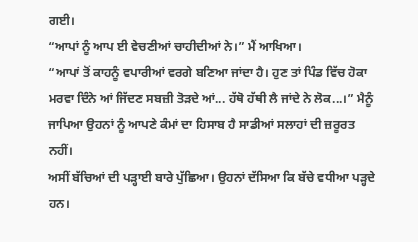ਗਈ।
“ਆਪਾਂ ਨੂੰ ਆਪ ਈ ਵੇਚਣੀਆਂ ਚਾਹੀਦੀਆਂ ਨੇ।” ਮੈਂ ਆਖਿਆ।
“ਆਪਾਂ ਤੋਂ ਕਾਹਨੂੰ ਵਪਾਰੀਆਂ ਵਰਗੇ ਬਣਿਆ ਜਾਂਦਾ ਹੈ। ਹੁਣ ਤਾਂ ਪਿੰਡ ਵਿੱਚ ਹੋਕਾ ਮਰਵਾ ਦਿੰਨੇ ਆਂ ਜਿੱਦਣ ਸਬਜ਼ੀ ਤੋੜਦੇ ਆਂ... ਹੱਥੋ ਹੱਥੀ ਲੈ ਜਾਂਦੇ ਨੇ ਲੋਕ...।” ਮੈਨੂੰ ਜਾਪਿਆ ਉਹਨਾਂ ਨੂੰ ਆਪਣੇ ਕੰਮਾਂ ਦਾ ਹਿਸਾਬ ਹੈ ਸਾਡੀਆਂ ਸਲਾਹਾਂ ਦੀ ਜ਼ਰੂਰਤ ਨਹੀਂ।
ਅਸੀਂ ਬੱਚਿਆਂ ਦੀ ਪੜ੍ਹਾਈ ਬਾਰੇ ਪੁੱਛਿਆ। ਉਹਨਾਂ ਦੱਸਿਆ ਕਿ ਬੱਚੇ ਵਧੀਆ ਪੜ੍ਹਦੇ ਹਨ।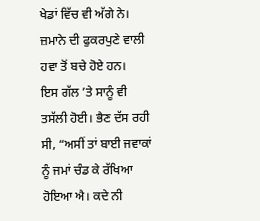ਖੇਡਾਂ ਵਿੱਚ ਵੀ ਅੱਗੇ ਨੇ। ਜ਼ਮਾਨੇ ਦੀ ਫੁਕਰਪੁਣੇ ਵਾਲੀ ਹਵਾ ਤੋਂ ਬਚੇ ਹੋਏ ਹਨ।
ਇਸ ਗੱਲ ’ਤੇ ਸਾਨੂੰ ਵੀ ਤਸੱਲੀ ਹੋਈ। ਭੈਣ ਦੱਸ ਰਹੀ ਸੀ, “ਅਸੀਂ ਤਾਂ ਬਾਈ ਜਵਾਕਾਂ ਨੂੰ ਜਮਾਂ ਚੰਡ ਕੇ ਰੱਖਿਆ ਹੋਇਆ ਐ। ਕਦੇ ਨੀ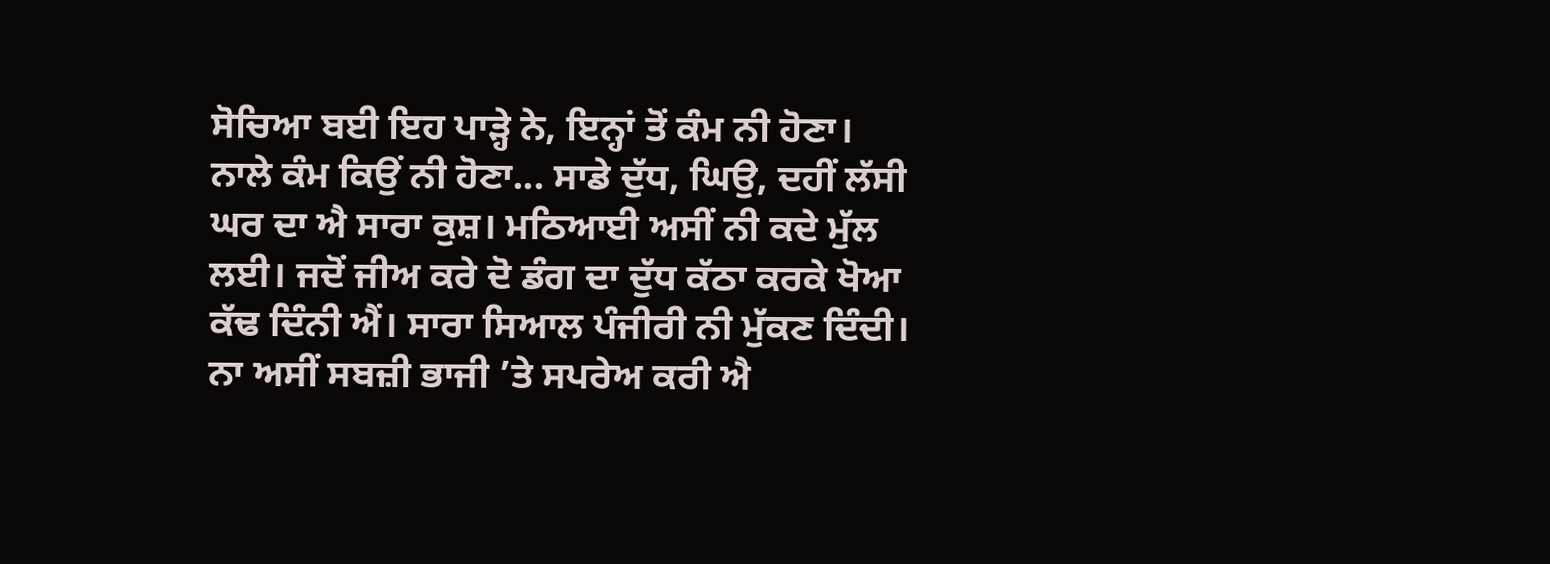ਸੋਚਿਆ ਬਈ ਇਹ ਪਾੜ੍ਹੇ ਨੇ, ਇਨ੍ਹਾਂ ਤੋਂ ਕੰਮ ਨੀ ਹੋਣਾ। ਨਾਲੇ ਕੰਮ ਕਿਉਂ ਨੀ ਹੋਣਾ... ਸਾਡੇ ਦੁੱਧ, ਘਿਉ, ਦਹੀਂ ਲੱਸੀ ਘਰ ਦਾ ਐ ਸਾਰਾ ਕੁਸ਼। ਮਠਿਆਈ ਅਸੀਂ ਨੀ ਕਦੇ ਮੁੱਲ ਲਈ। ਜਦੋਂ ਜੀਅ ਕਰੇ ਦੋ ਡੰਗ ਦਾ ਦੁੱਧ ਕੱਠਾ ਕਰਕੇ ਖੋਆ ਕੱਢ ਦਿੰਨੀ ਐਂ। ਸਾਰਾ ਸਿਆਲ ਪੰਜੀਰੀ ਨੀ ਮੁੱਕਣ ਦਿੰਦੀ। ਨਾ ਅਸੀਂ ਸਬਜ਼ੀ ਭਾਜੀ ’ਤੇ ਸਪਰੇਅ ਕਰੀ ਐ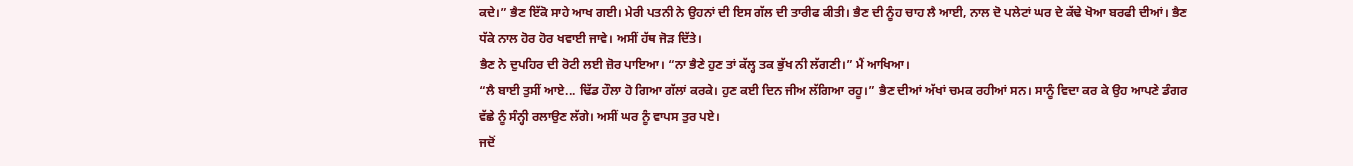ਕਦੇ।” ਭੈਣ ਇੱਕੋ ਸਾਹੇ ਆਖ ਗਈ। ਮੇਰੀ ਪਤਨੀ ਨੇ ਉਹਨਾਂ ਦੀ ਇਸ ਗੱਲ ਦੀ ਤਾਰੀਫ ਕੀਤੀ। ਭੈਣ ਦੀ ਨੂੰਹ ਚਾਹ ਲੈ ਆਈ, ਨਾਲ ਦੋ ਪਲੇਟਾਂ ਘਰ ਦੇ ਕੱਢੇ ਖੋਆ ਬਰਫੀ ਦੀਆਂ। ਭੈਣ ਧੱਕੇ ਨਾਲ ਹੋਰ ਹੋਰ ਖਵਾਈ ਜਾਵੇ। ਅਸੀਂ ਹੱਥ ਜੋੜ ਦਿੱਤੇ।
ਭੈਣ ਨੇ ਦੁਪਹਿਰ ਦੀ ਰੋਟੀ ਲਈ ਜ਼ੋਰ ਪਾਇਆ। “ਨਾ ਭੈਣੇ ਹੁਣ ਤਾਂ ਕੱਲ੍ਹ ਤਕ ਭੁੱਖ ਨੀ ਲੱਗਣੀ।” ਮੈਂ ਆਖਿਆ।
“ਲੈ ਬਾਈ ਤੁਸੀਂ ਆਏ... ਢਿੱਡ ਹੌਲਾ ਹੋ ਗਿਆ ਗੱਲਾਂ ਕਰਕੇ। ਹੁਣ ਕਈ ਦਿਨ ਜੀਅ ਲੱਗਿਆ ਰਹੂ।” ਭੈਣ ਦੀਆਂ ਅੱਖਾਂ ਚਮਕ ਰਹੀਆਂ ਸਨ। ਸਾਨੂੰ ਵਿਦਾ ਕਰ ਕੇ ਉਹ ਆਪਣੇ ਡੰਗਰ ਵੱਛੇ ਨੂੰ ਸੰਨ੍ਹੀ ਰਲਾਉਣ ਲੱਗੇ। ਅਸੀਂ ਘਰ ਨੂੰ ਵਾਪਸ ਤੁਰ ਪਏ।
ਜਦੋਂ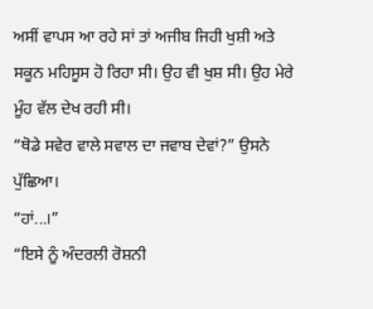ਅਸੀਂ ਵਾਪਸ ਆ ਰਹੇ ਸਾਂ ਤਾਂ ਅਜੀਬ ਜਿਹੀ ਖੁਸ਼ੀ ਅਤੇ ਸਕੂਨ ਮਹਿਸੂਸ ਹੋ ਰਿਹਾ ਸੀ। ਉਹ ਵੀ ਖੁਸ਼ ਸੀ। ਉਹ ਮੇਰੇ ਮੂੰਹ ਵੱਲ ਦੇਖ ਰਹੀ ਸੀ।
“ਥੋਡੇ ਸਵੇਰ ਵਾਲੇ ਸਵਾਲ ਦਾ ਜਵਾਬ ਦੇਵਾਂ?” ਉਸਨੇ ਪੁੱਛਿਆ।
“ਹਾਂ...।”
“ਇਸੇ ਨੂੰ ਅੰਦਰਲੀ ਰੋਸ਼ਨੀ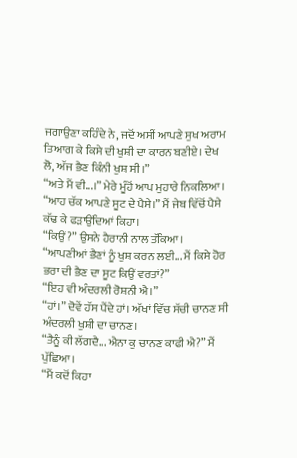ਜਗਾਉਣਾ ਕਹਿੰਦੇ ਨੇ, ਜਦੋਂ ਅਸੀਂ ਆਪਣੇ ਸੁਖ ਅਰਾਮ ਤਿਆਗ ਕੇ ਕਿਸੇ ਦੀ ਖੁਸ਼ੀ ਦਾ ਕਾਰਨ ਬਣੀਏ। ਦੇਖ ਲੋ, ਅੱਜ ਭੈਣ ਕਿੰਨੀ ਖੁਸ਼ ਸੀ।”
“ਅਤੇ ਮੈਂ ਵੀ...।” ਮੇਰੇ ਮੂੰਹੋਂ ਆਪ ਮੁਹਾਰੇ ਨਿਕਲਿਆ।
“ਆਹ ਚੱਕ ਆਪਣੇ ਸੂਟ ਦੇ ਪੈਸੇ।” ਮੈਂ ਜੇਬ ਵਿੱਚੋਂ ਪੈਸੇ ਕੱਢ ਕੇ ਫੜਾਉਂਦਿਆਂ ਕਿਹਾ।
“ਕਿਉਂ?” ਉਸਨੇ ਹੈਰਾਨੀ ਨਾਲ ਤੱਕਿਆ।
“ਆਪਣੀਆਂ ਭੈਣਾਂ ਨੂੰ ਖੁਸ਼ ਕਰਨ ਲਈ... ਮੈਂ ਕਿਸੇ ਹੋਰ ਭਰਾ ਦੀ ਭੈਣ ਦਾ ਸੂਟ ਕਿਉਂ ਵਰਤਾਂ?”
“ਇਹ ਵੀ ਅੰਦਰਲੀ ਰੋਸ਼ਨੀ ਐ।”
“ਹਾਂ।” ਦੋਵੇਂ ਹੱਸ ਪੈਂਦੇ ਹਾਂ। ਅੱਖਾਂ ਵਿੱਚ ਸੱਚੀ ਚਾਨਣ ਸੀ ਅੰਦਰਲੀ ਖੁਸ਼ੀ ਦਾ ਚਾਨਣ।
“ਤੈਨੂੰ ਕੀ ਲੱਗਦੈ... ਐਨਾ ਕੁ ਚਾਨਣ ਕਾਫੀ ਐ?” ਮੈਂ ਪੁੱਛਿਆ।
“ਮੈਂ ਕਦੋਂ ਕਿਹਾ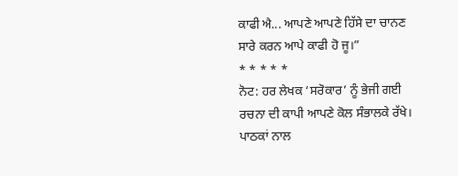ਕਾਫੀ ਐ... ਆਪਣੇ ਆਪਣੇ ਹਿੱਸੇ ਦਾ ਚਾਨਣ ਸਾਰੇ ਕਰਨ ਆਪੇ ਕਾਫੀ ਹੋ ਜੂ।”
* * * * *
ਨੋਟ: ਹਰ ਲੇਖਕ ‘ਸਰੋਕਾਰ’ ਨੂੰ ਭੇਜੀ ਗਈ ਰਚਨਾ ਦੀ ਕਾਪੀ ਆਪਣੇ ਕੋਲ ਸੰਭਾਲਕੇ ਰੱਖੇ।
ਪਾਠਕਾਂ ਨਾਲ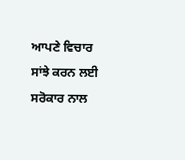ਆਪਣੇ ਵਿਚਾਰ ਸਾਂਝੇ ਕਰਨ ਲਈ ਸਰੋਕਾਰ ਨਾਲ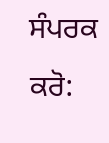ਸੰਪਰਕ ਕਰੋ: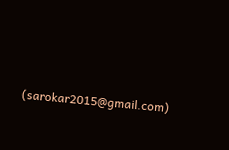(sarokar2015@gmail.com)